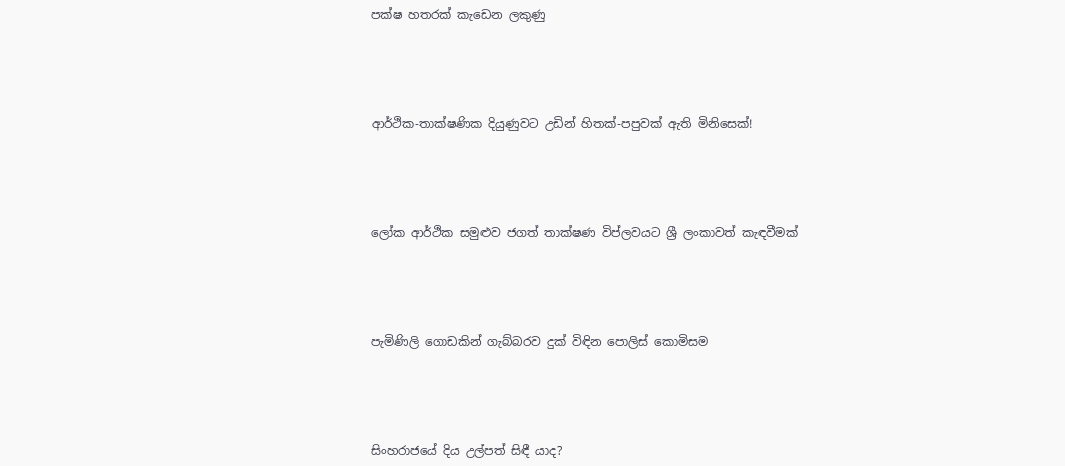පක්ෂ හතරක් කැඩෙන ලකුණු




ආර්ථික-තාක්ෂණික දියුණුවට උඩින් හිතක්-පපුවක් ඇති මිනිසෙක්!




ලෝක ආර්ථික සමුළුව ජගත් තාක්ෂණ විප්ලවයට ශ්‍රී ලංකාවත් කැඳවීමක්




පැමිණිලි ගොඩකින් ගැබ්බරව දුක් විඳින පොලිස් කොමිසම




සිංහරාජයේ දිය උල්පත් සිඳී යාද?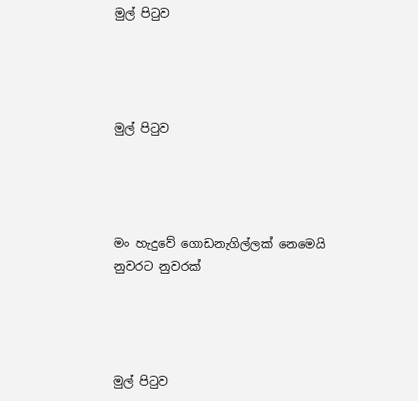මුල් පිටුව




මුල් පිටුව




මං හැදුවේ ගොඩනැගිල්ලක් නෙමෙයි නුවරට නුවරක්




මුල් පිටුව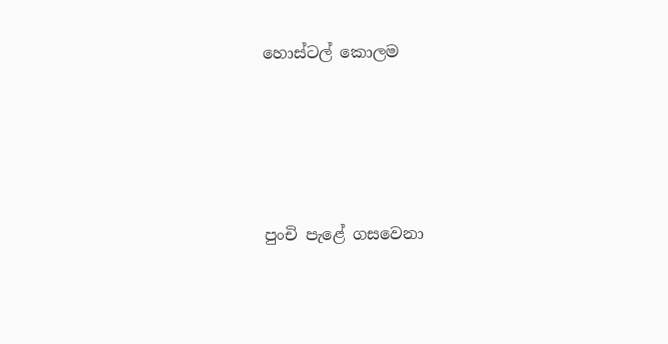හොස්ටල් කොලම




පුංචි පැළේ ගසවෙනා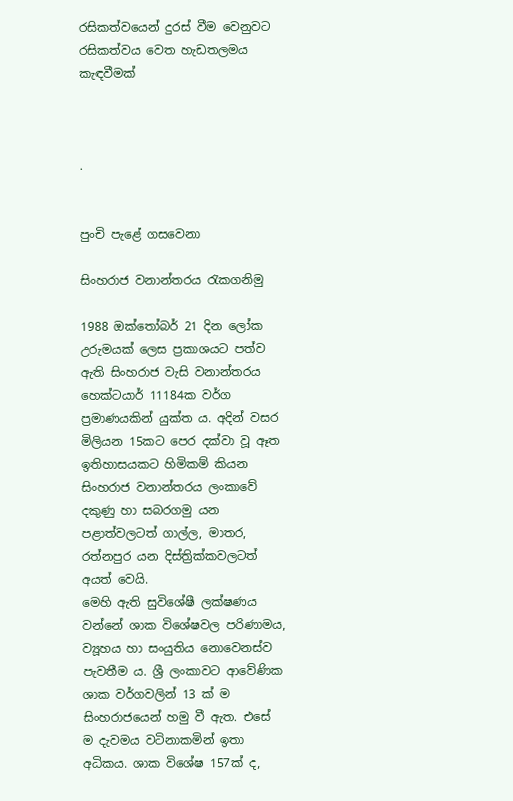රසිකත්වයෙන් දුරස් වීම වෙනුවට රසිකත්වය වෙත හැඩතලමය කැඳවීමක්



.


පුංචි පැළේ ගසවෙනා

සිංහරාජ වනාන්තරය රැකගනිමු

1988 ඔක්තෝබර් 21 දින ලෝක උරුමයක් ලෙස ප්‍රකාශයට පත්ව ඇති සිංහරාජ වැසි වනාන්තරය හෙක්ටයාර් 11184ක වර්ග ප්‍රමාණයකින් යුක්ත ය. අදින් වසර මිලියන 15කට පෙර දක්වා වූ ඈත ඉතිහාසයකට හිමිකම් කියන සිංහරාජ වනාන්තරය ලංකාවේ දකුණු හා සබරගමු යන පළාත්වලටත් ගාල්ල, මාතර, රත්නපුර යන දිස්ත්‍රික්කවලටත් අයත් වෙයි.
මෙහි ඇති සුවිශේෂී ලක්ෂණය වන්නේ ශාක විශේෂවල පරිණාමය, ව්‍යූහය හා සංයුතිය නොවෙනස්ව පැවතීම ය. ශ්‍රී ලංකාවට ආවේණික ශාක වර්ගවලින් 13 ක් ම සිංහරාජයෙන් හමු වී ඇත. එසේ ම දැවමය වටිනාකමින් ඉතා අධිකය. ශාක විශේෂ 157ක් ද,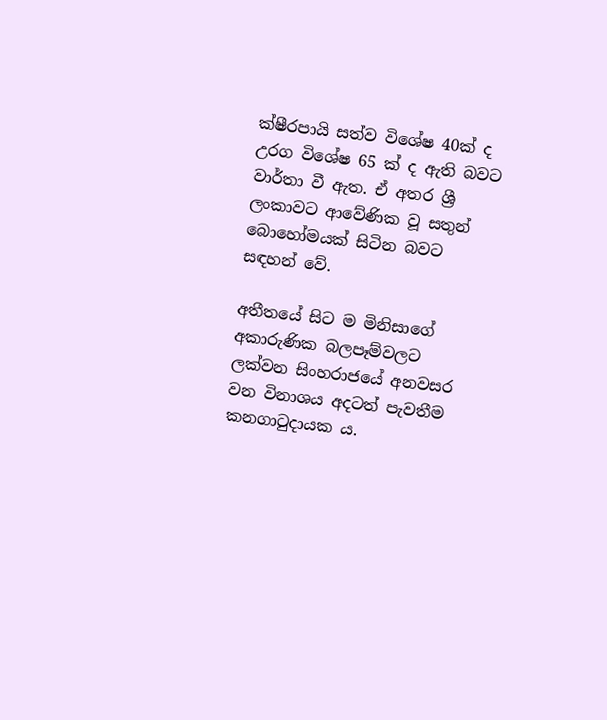ක්ෂීරපායි සත්ව විශේෂ 40ක් ද උරග විශේෂ 65 ක් ද ඇති බවට වාර්තා වී ඇත. ඒ අතර ශ්‍රී ලංකාවට ආවේණික වූ සතුන් බොහෝමයක් සිටින බවට සඳහන් වේ.

අතීතයේ සිට ම මිනිසාගේ අකාරුණික බලපෑම්වලට ලක්වන සිංහරාජයේ අනවසර වන විනාශය අදටත් පැවතීම කනගාටුදායක ය.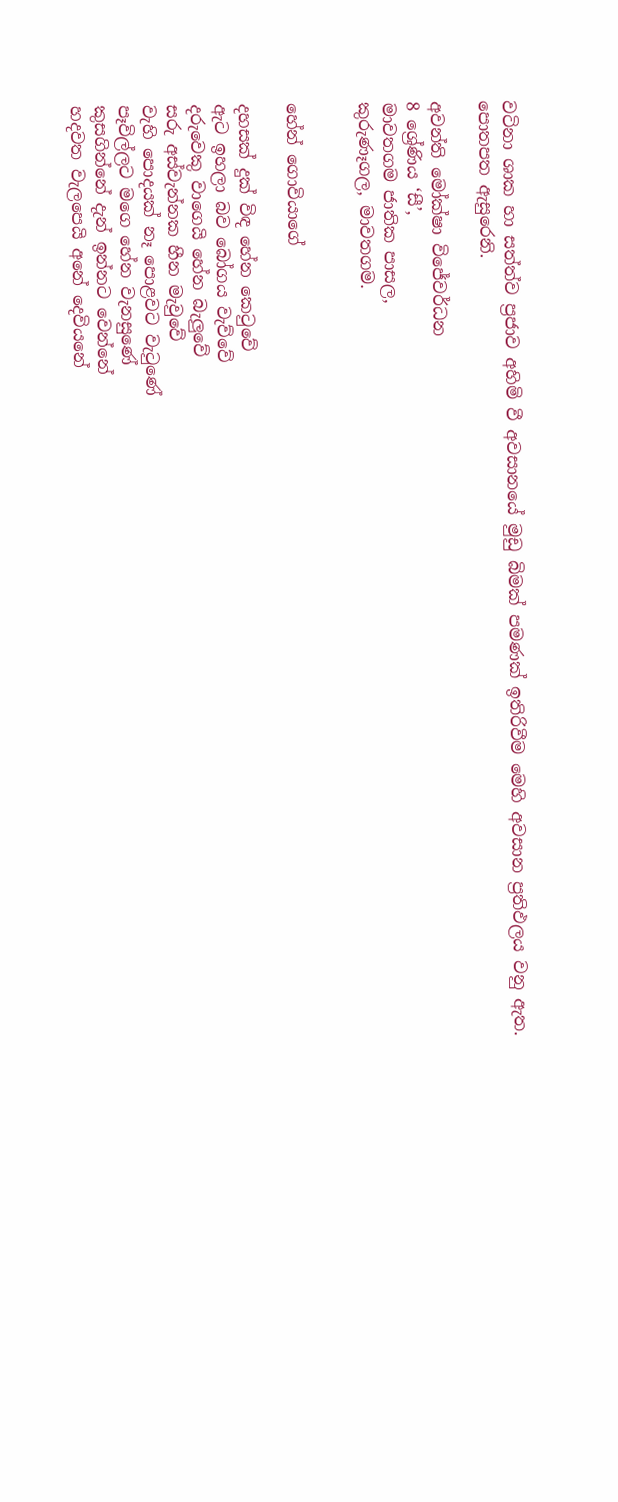වටිනා ශාක හා සත්ත්ව ප්‍රජාව අහිමි වී අවසානයේ මුඩු බිමක් පමණක් ඉතිරිවීම මෙහි අවසාන ප්‍රතිඵලය වනු ඇත.
පොතපත ඇසුරෙනි.

අවන්ති මෝක්ෂා විජේවර්ධන
8 ශ්‍රේණිය ‘සී’,
මාවතගම ජාතික පාසල,
කුරුණෑගල, මාවතගම.


හේන් ගොවියාගේ

දහසක් දුක් විඳ හේන කෙටුවේ
ඇට ඉහලා බව බෝගය වැව්වේ
දරුවෙකු ව‍ාගෙයි හේන බැලුවේ
සරු අස්වැන්නක හීන මැවුවේ
වැහි පොදයක් නෑ පොළවට වැටුණේ
පෑවිල්ලට මගෙ හේ‍න වැනසුණේ
කුසගින්නේ දැන් ඉන්නට වෙන්නේ
හදවත වැලපෙයි අනේ දෙවියනේ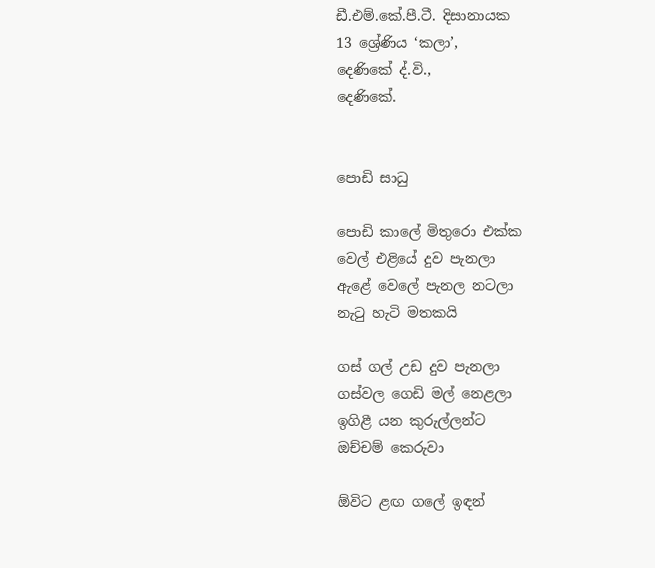ඩී.එම්.කේ.පී.ටී. දිසානායක
13 ශ්‍රේණිය ‘කලා’,
දෙණිකේ ද්.වි.,
දෙණිකේ.


පොඩි සාධු

පොඩි කාලේ මිතුරො එක්ක
වෙල් එළියේ දුව පැනලා
ඇළේ වෙලේ පැනල නටලා
නැටු හැටි මතකයි

ගස් ගල් උඩ දුව පැනලා
ගස්වල ගෙඩි මල් නෙළලා
ඉගිළී යන කුරුල්ලන්ට
ඔච්චම් කෙරුවා

ඕවිට ළඟ ගලේ ඉඳන්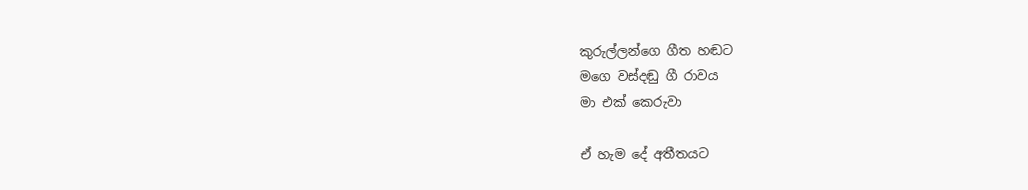කුරුල්ලන්ගෙ ගීත හඬට
මගෙ වස්දඬු ගී රාවය
මා එක් කෙරුවා

ඒ හැම දේ අතීතයට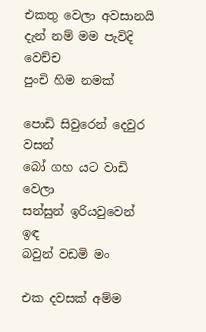එකතු වෙලා අවසානයි
දැන් නම් මම පැවිදි වෙච්ච
පුංචි හිම නමක්

පොඩි සිවුරෙන් දෙවුර වසන්
බෝ ගහ යට වාඩි වෙලා
සන්සුන් ඉරියවුවෙන් ඉඳ
බවුන් වඩමි මං

එක දවසක් අම්ම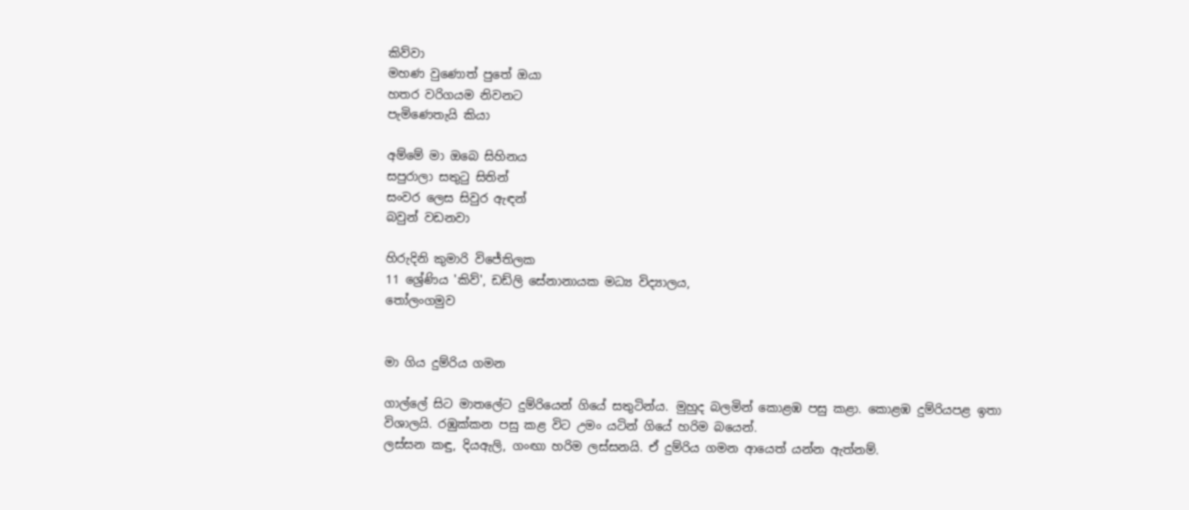කිව්වා
මහණ වුණොත් පුතේ ඔයා
හතර වරිගයම නිවනට
පැමිණෙතැයි කියා

අම්මේ මා ඔබෙ සිහිනය
සපුරාලා සතුටු සිතින්
සංවර ලෙස සිවුර ඇඳන්
බවුන් වඩනවා

හිරුදිනි කුමාරි විජේතිලක
11 ශ්‍රේණිය 'කිව්', ඩඩ්ලි සේනානායක මධ්‍ය විද්‍යාලය,
තෝලංගමුව


මා ගිය දුම්රිය ගමන

ගාල්ලේ සිට මාතලේට දුම්රියෙන් ගියේ සතුටින්ය. මුහුද බලමින් කොළඹ පසු කළා. කොළඹ දුම්රියපළ ඉතා විශාලයි. රඹුක්කන පසු කළ විට උමං යටින් ගියේ හරිම බයෙන්.
ලස්සන කඳු, දියඇලි, ගංඟා හරිම ලස්සනයි. ඒ දුම්රිය ගමන ආයෙත් යන්න ඇත්නම්.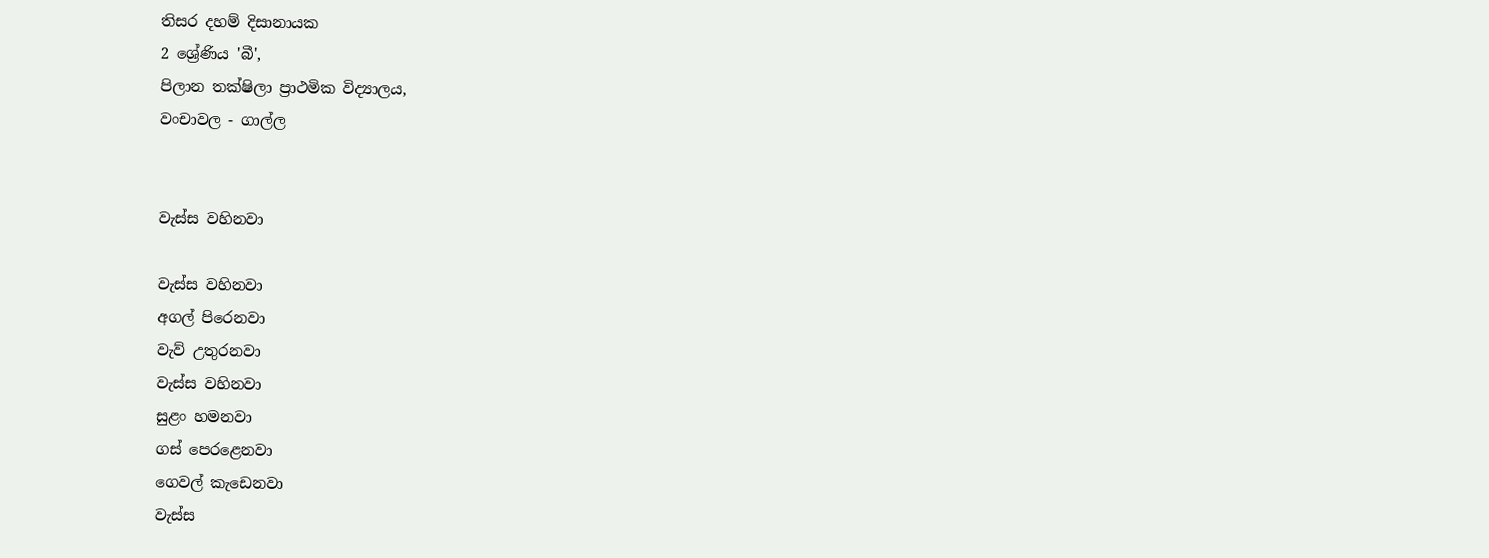තිසර දහම් දිසානායක
2 ශ්‍රේණිය 'බී',
පිලාන තක්ෂිලා ප්‍රාථමික විද්‍යාලය,
වංචාවල - ගාල්ල


වැස්ස වහිනවා

වැස්ස වහිනවා‍
අගල් පිරෙනවා
වැව් උතුරනවා
වැස්ස වහිනවා
සුළං හමනවා
ගස් පෙරළෙනවා
ගෙවල් කැඩෙනවා
වැස්ස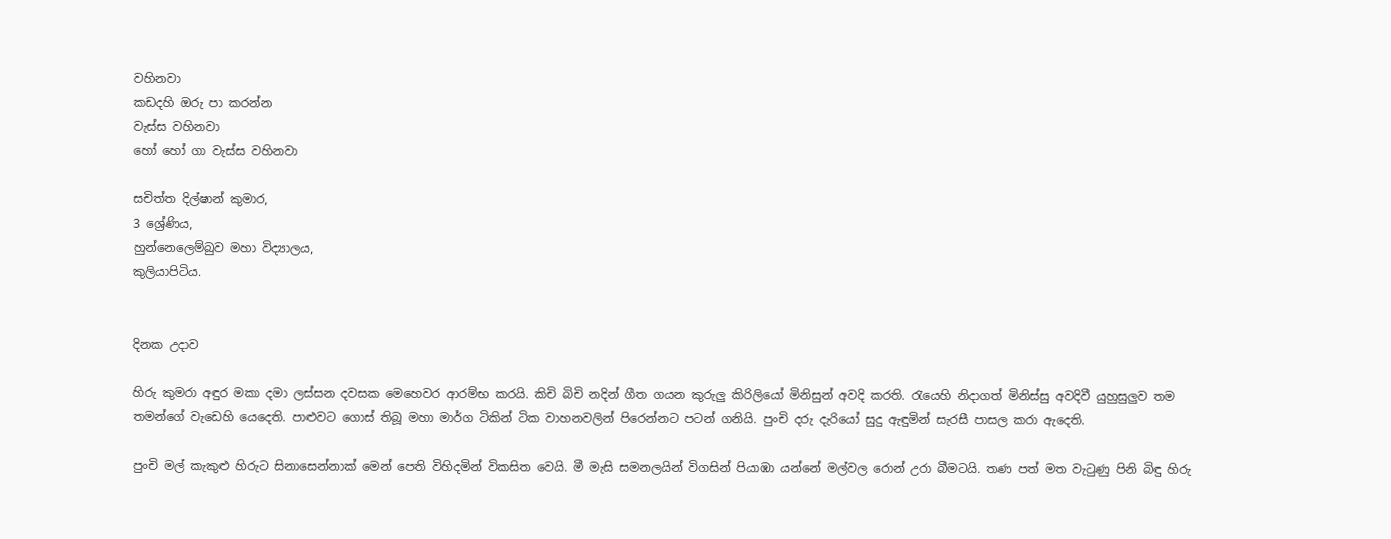වහිනවා
කඩදහි ඔරු පා කරන්න
වැස්ස වහිනවා
හෝ හෝ ගා වැස්ස වහිනවා

සචිත්ත දිල්ෂාන් කුමාර,
3 ශ්‍රේණිය,
හුන්නෙලෙම්බුව මහා විද්‍යාලය,
කුලියාපිටිය.


දිනක උදාව

හිරු කුමරා අඳුර මකා දමා ලස්සන දවසක මෙහෙවර ආරම්භ කරයි. කිචි බිචි නදින් ගීත ගයන කුරුලු කිරිලියෝ මිනිසුන් අවදි කරති. රැයෙහි නිදාගත් මිනිස්සු අවදිවී යුහුසුලුව තම තමන්ගේ වැඩෙහි යෙදෙති. පාළුවට ගොස් තිබූ මහා මාර්ග ටිකින් ටික වාහනවලින් පිරෙන්නට පටන් ගනියි. පුංචි දරු දැරියෝ සුදු ඇඳුමින් සැරසී පාසල කරා ඇදෙති.

පුංචි මල් කැකුළු හිරුට සිනාසෙන්නාක් මෙන් පෙති විහිදමින් විකසිත වෙයි. මී මැසි සමනලයින් විගසින් පියාඹා යන්නේ මල්වල රොන් උරා බීමටයි. තණ පත් මත වැටුණු පිනි බිඳු හිරු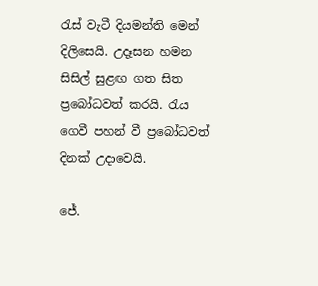රැස් වැටී දියමන්ති මෙන් දිලිසෙයි. උදෑසන හමන සිසිල් සුළඟ ගත සිත ප්‍රබෝධවත් කරයි. රැය ගෙවී ‍පහන් වී ප්‍රබෝධවත් දිනක් ‍උදාවෙයි.

ජේ.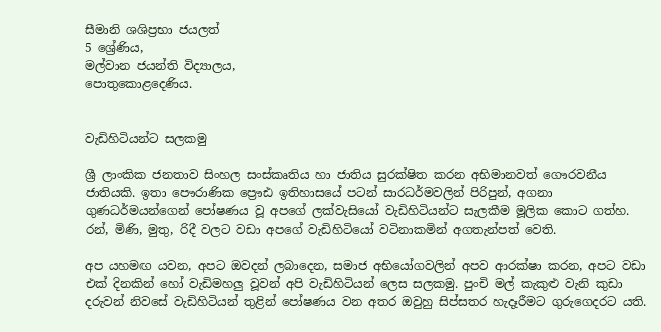සීමානි ශශිප්‍රභා ජයලත්
5 ශ්‍රේණිය,
මල්වාන ජයන්ති විද්‍යාලය,
පොතුකොළදෙණිය.


වැඩිහිටියන්ට සලකමු

ශ්‍රී ලාංකික ජනතාව සිංහල සංස්කෘතිය හා ජාතිය සුරක්ෂිත කරන අභිමානවත් ගෞරවනීය ජාතියකි‍. ඉතා පෞරාණික ප්‍රෞඪ ඉතිහාසයේ පටන් සාරධර්මවලින් පිරිපුන්, අගනා ගුණධර්මයන්ගෙන් පෝෂණය වූ අපගේ ලක්වැසියෝ වැඩිහිටියන්ට සැලකීම මූලික කොට ගත්හ. රන්, මිණි, මුතු, රිදී වලට වඩා අපගේ වැඩිහිටියෝ වටිනාකමින් අගතැන්පත් වෙති.

අප යහමඟ යවන, අපට ඔවදන් ලබාදෙන, සමාජ අභියෝගවලින් අපව ආරක්ෂා කරන, අපට වඩා එක් දිනකින් හෝ වැඩිමහලු වූවන් අපි වැඩිහිටියන් ලෙස සලකමු. පුංචි මල් කැකුළු වැනි කුඩා දරුවන් නිවසේ වැඩිහිටියන් තුළින් පෝෂණය වන අතර ඔවුහු සිප්සතර හැදෑරීමට ගුරුගෙදරට යති.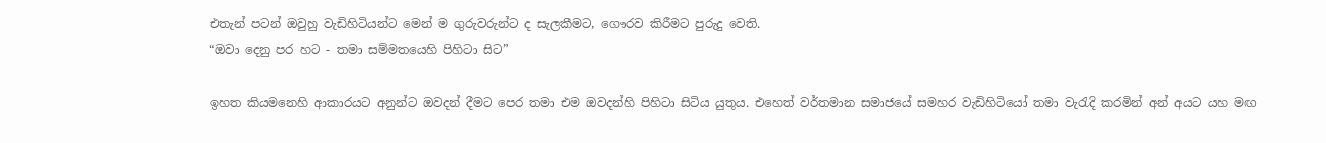එතැන් පටන් ඔවුහු වැඩිහිටියන්ට මෙන් ම ගුරුවරුන්ට ද සැලකීමට, ගෞරව කිරීමට පුරුදු වෙති.
“ඔවා දෙනු පර හට - තමා සම්මතයෙහි පිහිටා සිට”

ඉහත කියමනෙහි ආකාරයට අනුන්ට ‍ඔවදන් ‍දීමට පෙර තමා එම ඔවදන්හි පිහිටා සිටිය යුතුය. එහෙත් වර්තමාන සමාජයේ සමහර වැඩිහිටියෝ තමා වැරැදි කරමින් අන් අයට යහ මඟ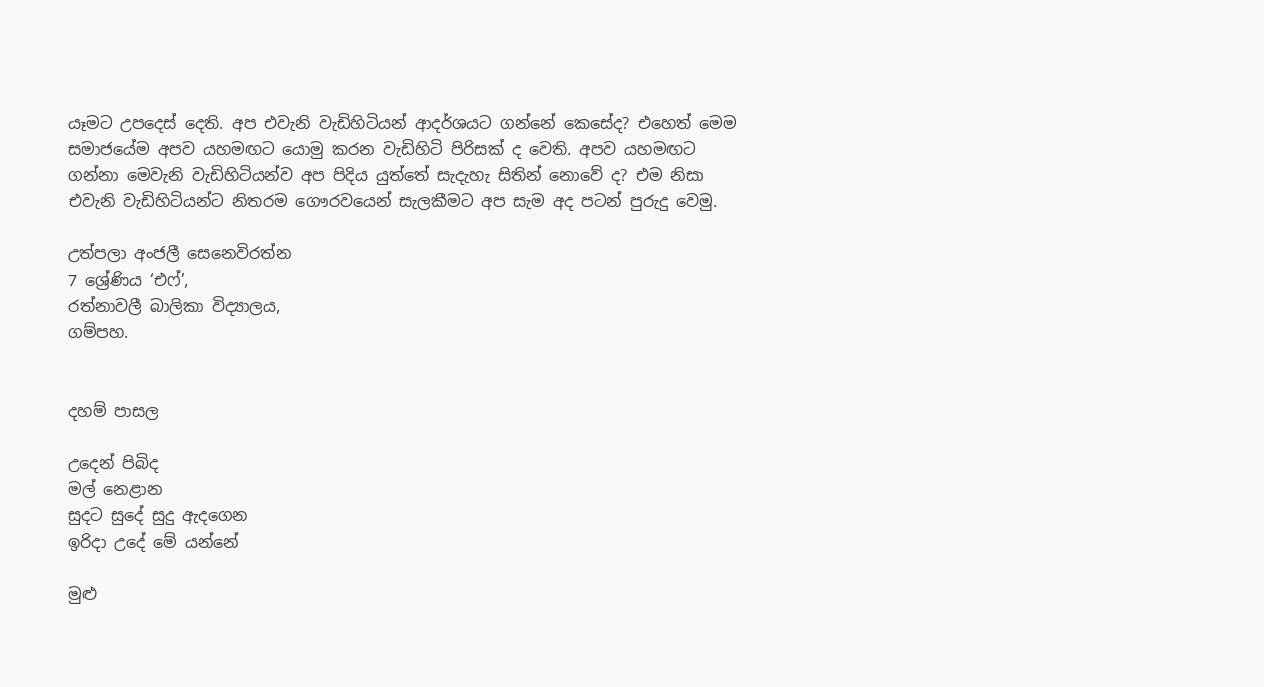යෑමට උපදෙස් දෙති. අප එවැනි වැඩිහිටියන් ආදර්ශයට ගන්නේ කෙසේද? එහෙත් මෙම සමාජයේම අපව යහමඟට යොමු කරන වැඩිහිටි පිරිසක් ද වෙති. අපව යහමඟට ගන්නා මෙවැනි වැඩිහිටියන්ව අප පිදිය යුත්තේ සැදැහැ සිතින් නොවේ ද? එම නිසා එවැනි වැඩිහිටියන්ට නිතරම ගෞරවයෙන් සැලකීමට අප සැම අද පටන් පුරුදු වෙමු.

උත්පලා අංජලී සෙනෙවිරත්න
7 ශ්‍රේණිය ‘එෆ්’,
රත්නාවලී බාලිකා විද්‍යාලය,
ගම්පහ.


දහම් පාසල

උදෙන් පිබිද
මල් නෙළාන
සුදට සුදේ සුදු ඇදගෙන
ඉරිදා උදේ මේ යන්නේ

මුළු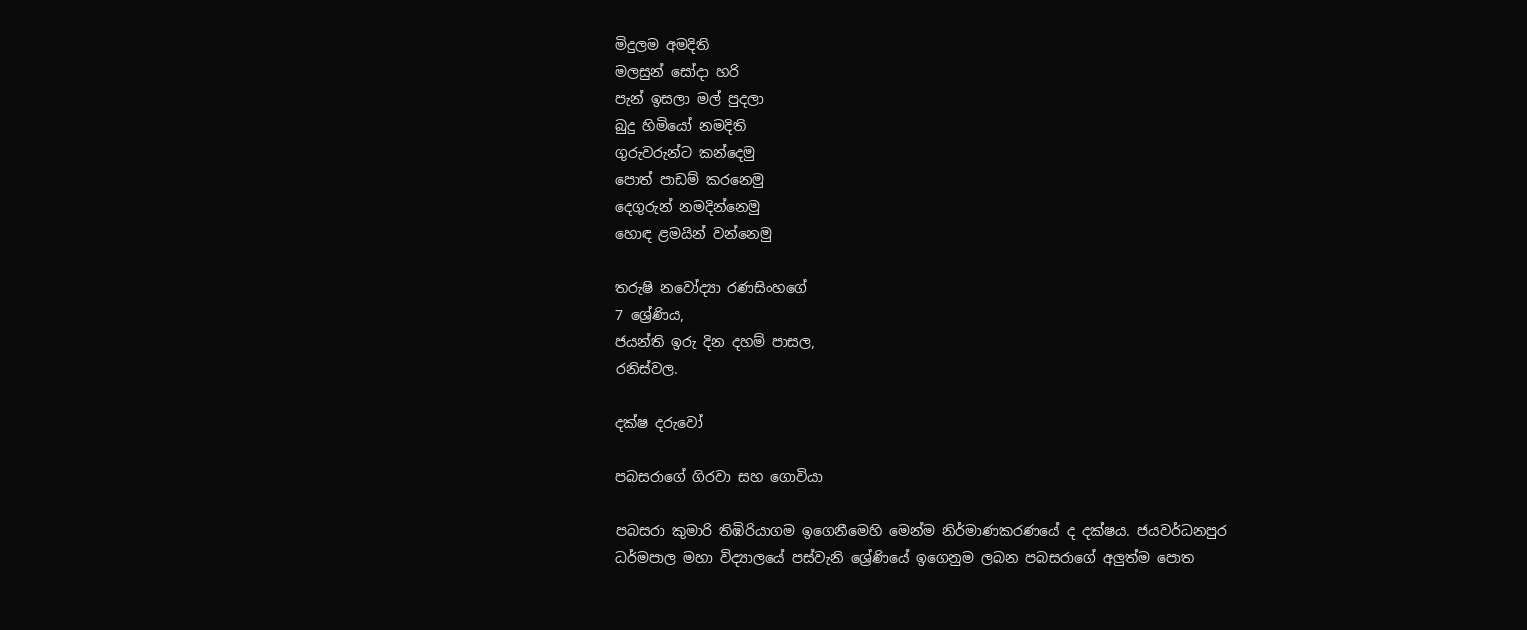මිදුලම අමදිති
මලසුන් සෝදා හරි
පැන් ඉසලා මල් පුදලා
බුදු හිමියෝ නමදිති
ගුරුවරුන්ට කන්දෙමු
පොත් පාඩම් කරනෙමු
දෙගුරුන් නමදින්නෙමු
හොඳ ළමයින් වන්නෙමු

තරුෂි නවෝද්‍යා රණසිංහගේ
7 ශ්‍රේණිය,
ජයන්ති ඉරු දින දහම් පාසල,
රනිස්වල.

දක්ෂ දරුවෝ

පබසරාගේ ගිරවා සහ ගොවියා

පබසරා කුමාරි තිඹිරියාගම ඉගෙනීමෙහි මෙන්ම නිර්මාණකරණයේ ද දක්ෂය. ජයවර්ධනපුර ධර්මපාල මහා විද්‍යාලයේ පස්වැනි ශ්‍රේණියේ ඉගෙනුම ලබන පබසරාගේ අලුත්ම පොත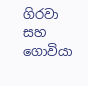ගිරවා සහ ගොවියා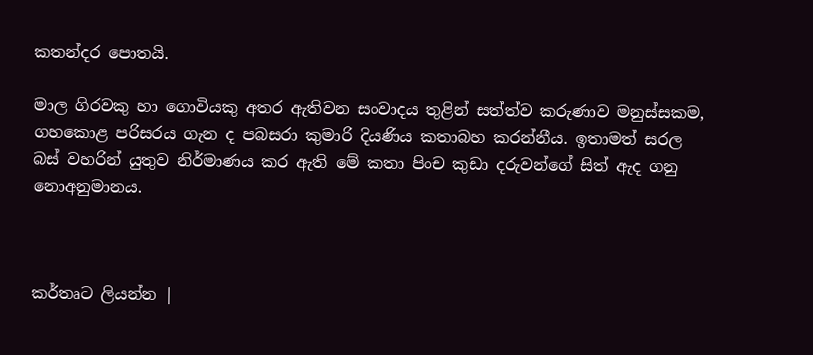කතන්දර පොතයි.

මාල ගිරවකු හා ගොවියකු අතර ඇතිවන සංවාදය තුළින් සත්ත්ව කරුණාව මනුස්සකම, ගහකොළ පරිසරය ගැන ද පබසරා කුමාරි දියණිය කතාබහ කරන්නීය. ඉතාමත් සරල බස් වහරින් යුතුව නිර්මාණය කර ඇති මේ කතා පිංච කුඩා දරුවන්ගේ සිත් ඇද ගනු නොඅනුමානය.



කර්තෘට ලියන්න |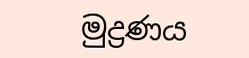මුද්‍රණය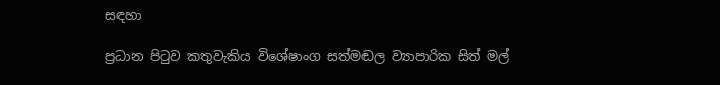සඳහා

ප්‍රධාන පිටුව කතුවැකිය විශේෂාංග සත්මඬල ව්‍යාපාරික සිත් මල්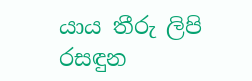යාය තීරු ලිපි රසඳුන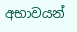අභාවයන්